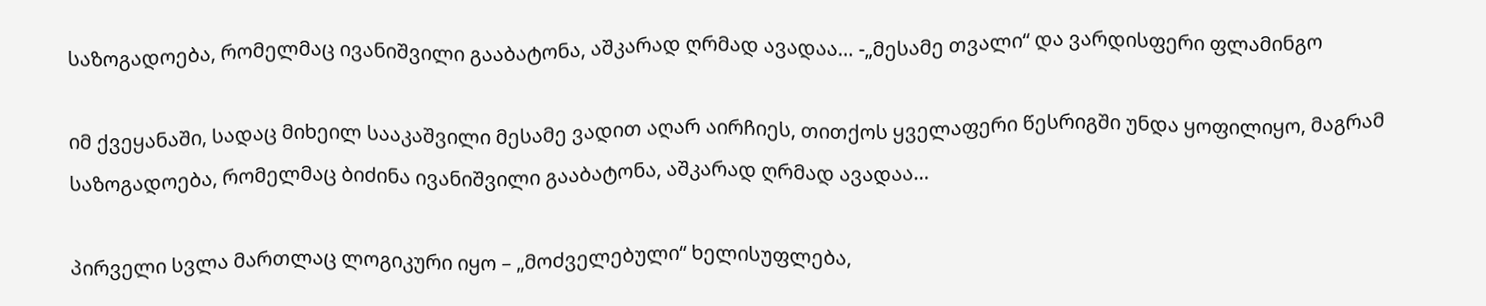საზოგადოება, რომელმაც ივანიშვილი გააბატონა, აშკარად ღრმად ავადაა… -„მესამე თვალი“ და ვარდისფერი ფლამინგო

იმ ქვეყანაში, სადაც მიხეილ სააკაშვილი მესამე ვადით აღარ აირჩიეს, თითქოს ყველაფერი წესრიგში უნდა ყოფილიყო, მაგრამ საზოგადოება, რომელმაც ბიძინა ივანიშვილი გააბატონა, აშკარად ღრმად ავადაა…

პირველი სვლა მართლაც ლოგიკური იყო – „მოძველებული“ ხელისუფლება,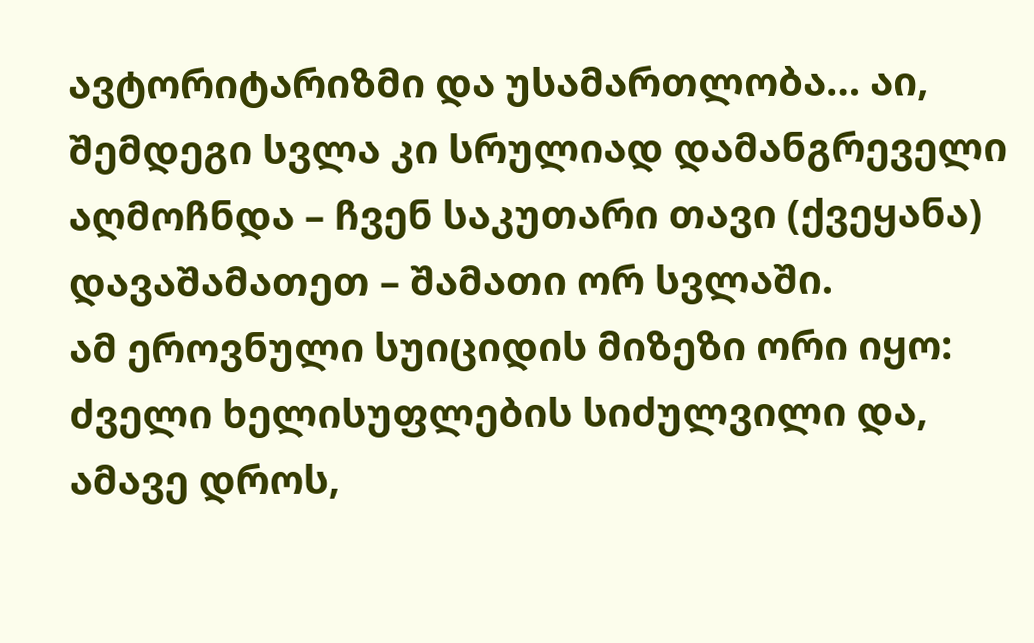ავტორიტარიზმი და უსამართლობა… აი, შემდეგი სვლა კი სრულიად დამანგრეველი აღმოჩნდა – ჩვენ საკუთარი თავი (ქვეყანა) დავაშამათეთ – შამათი ორ სვლაში.
ამ ეროვნული სუიციდის მიზეზი ორი იყო: ძველი ხელისუფლების სიძულვილი და, ამავე დროს,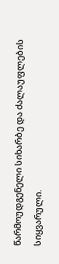წარმოუდგენელი სიხარბე და ძალაუფლების სიყვარული.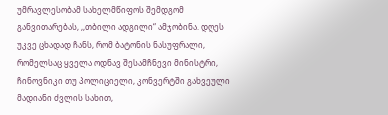უმრავლესობამ სახელმწიფოს შემდგომ განვითარებას, ,,თბილი ადგილი“ ამჯობინა. დღეს უკვე ცხადად ჩანს, რომ ბატონის ნასუფრალი, რომელსაც ყველა ოდნავ შესამჩნევი მინისტრი, ჩინოვნიკი თუ პოლიციელი, კონვერტში გახვეული მადიანი ძვლის სახით,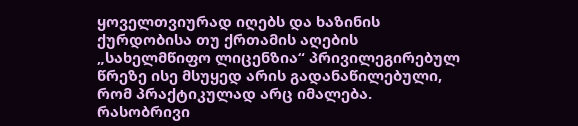ყოველთვიურად იღებს და ხაზინის ქურდობისა თუ ქრთამის აღების „სახელმწიფო ლიცენზია“ პრივილეგირებულ წრეზე ისე მსუყედ არის გადანაწილებული, რომ პრაქტიკულად არც იმალება.
რასობრივი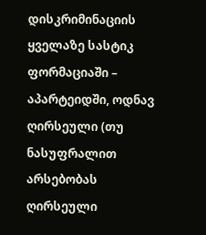დისკრიმინაციის ყველაზე სასტიკ ფორმაციაში – აპარტეიდში, ოდნავ ღირსეული (თუ ნასუფრალით არსებობას ღირსეული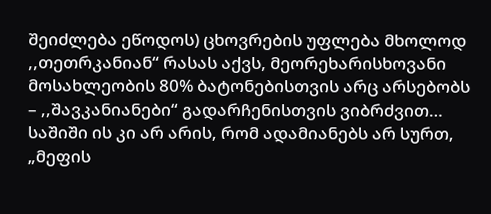შეიძლება ეწოდოს) ცხოვრების უფლება მხოლოდ ,,თეთრკანიან“ რასას აქვს, მეორეხარისხოვანი მოსახლეობის 80% ბატონებისთვის არც არსებობს – ,,შავკანიანები“ გადარჩენისთვის ვიბრძვით…
საშიში ის კი არ არის, რომ ადამიანებს არ სურთ, „მეფის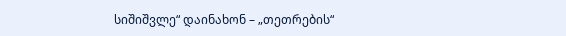სიშიშვლე“ დაინახონ – „თეთრების“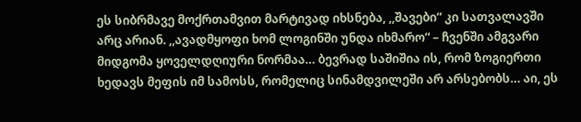ეს სიბრმავე მოქრთამვით მარტივად იხსნება, ,,შავები“ კი სათვალავში არც არიან. ,,ავადმყოფი ხომ ლოგინში უნდა იხმარო“ – ჩვენში ამგვარი მიდგომა ყოველდღიური ნორმაა… ბევრად საშიშია ის, რომ ზოგიერთი ხედავს მეფის იმ სამოსს, რომელიც სინამდვილეში არ არსებობს… აი, ეს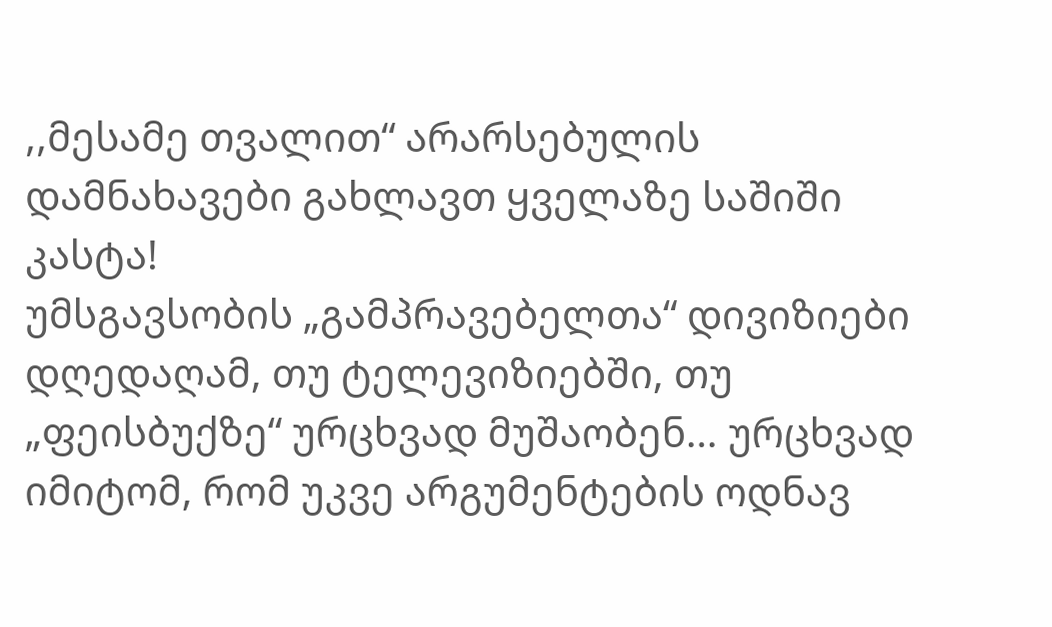,,მესამე თვალით“ არარსებულის დამნახავები გახლავთ ყველაზე საშიში კასტა!
უმსგავსობის „გამპრავებელთა“ დივიზიები დღედაღამ, თუ ტელევიზიებში, თუ „ფეისბუქზე“ ურცხვად მუშაობენ… ურცხვად იმიტომ, რომ უკვე არგუმენტების ოდნავ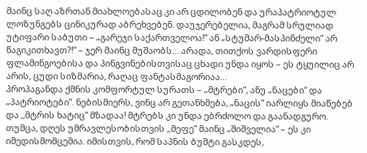მაინც საღ აზრთან მიახლოებასაც კი არ ცდილობენ და ურაპატრიოტულ ლოზუნგებს ცინიკურად აბრეხვებენ. დაუჯერებელია, მაგრამ სრულიად უტიფარი საბუთი – „გარეჯი საქართველოა!“ ან „სტუმარ-მასპინძელი“ არ წაგიკითხავთ?!“ – ჯერ მაინც მუშაობს… არადა, თითქოს ვარდისფერი ფლამინგოებისა და პინგვინებისთვისაც ცხადი უნდა იყოს – ეს ტყუილიც არ არის, ცუდი სიზმარია, რაღაც ფანტასმაგორიაა…
პროპაგანდა ქმნის კომფორტულ სურათს – „მტრები“, ანუ „ნაცები“ და „პატრიოტები“. ნებისმიერს, ვინც არ გეთანხმება, „ნაცის“ იარლიყს მიაწებებ და ,,მტრის ხატიც“ მზადაა! მტრებს კი უნდა ებრძოლო და გაანადგურო.
თუმცა, დღეს უმრავლესობისთვის ,,მეფე“ მაინც „შიშველია“ – ეს კი იმედისმომცემია. იმისთვის, რომ საპნის ბუშტი გასკდეს,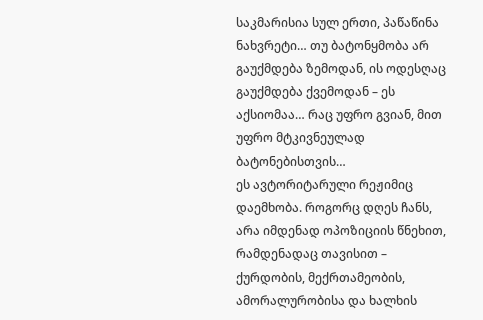საკმარისია სულ ერთი, პაწაწინა ნახვრეტი… თუ ბატონყმობა არ გაუქმდება ზემოდან, ის ოდესღაც გაუქმდება ქვემოდან – ეს აქსიომაა… რაც უფრო გვიან, მით უფრო მტკივნეულად ბატონებისთვის…
ეს ავტორიტარული რეჟიმიც დაემხობა. როგორც დღეს ჩანს, არა იმდენად ოპოზიციის წნეხით, რამდენადაც თავისით – ქურდობის, მექრთამეობის, ამორალურობისა და ხალხის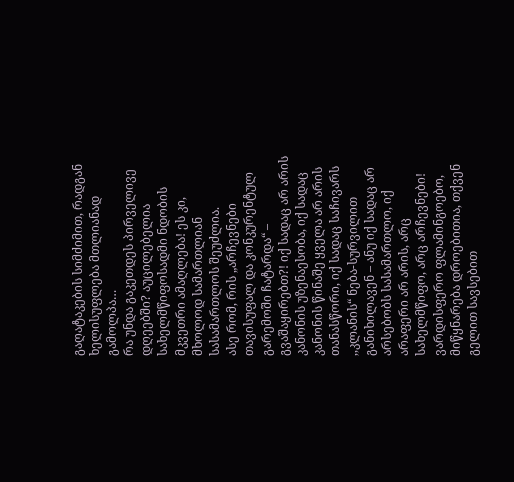გაღატაკების სიმძიმით, რადგან ხელისუფლება მთლიანად გამოლპა…
რა უნდა გაკეთდეს პირველივე დღეებში? აუცილებელია სახელმწიფოსადმი ნდობის მკვეთრი ამაღლება! ეს კი, მხოლოდ სამართლიან სასამართლოს შეუძლია.
ასე რომ, რის „არჩევნები თავისუფალ და კონკურენტულ გარემოში ჩატარდა“ – გვაშაყირებთ?! იქ სადაც არ არის კანონის უზენაესობა, იქ სადაც კანონის წინაშე ყველა არ არის თანასწორი, იქ სადაც საჩივარს ,,კლანის“ ნება-სურვილით განიხილავენ – ანუ იქ სადაც არ არსებობს სასამართლო, იქ არაფერი არ არის, არც სახელმწიფო, არც არჩევნები!
ვარდისფერო ფლამინგოებო, მიწყნარება დროებითია, თქვენ გელით სავსებით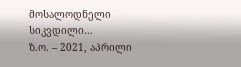მოსალოდნელი სიკვდილი…
ზ.ო. – 2021, აპრილი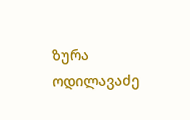ზურა ოდილავაძე